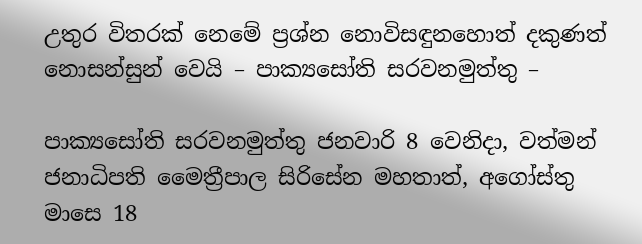උතුර විතරක් නෙමේ ප්‍රශ්න නොවිසඳුනහොත් දකුණත් නොසන්සුන් වෙයි – පාක්‍යසෝති සරවනමුත්තු –

පාක්‍යසෝති සරවනමුත්තු ජනවාරි 8 වෙනිදා, වත්මන් ජනාධිපති මෛත්‍රීපාල සිරිසේන මහතාත්, අගෝස්තු මාසෙ 18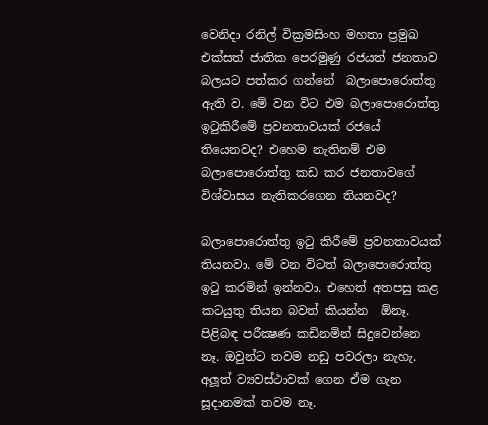වෙනිදා රනිල් වික්‍රමසිංහ මහතා ප්‍රමුඛ එක්සත් ජාතික පෙරමුණු රජයත් ජනතාව බලයට පත්කර ගන්නේ  බලාපොරොත්තු ඇති ව. මේ වන විට එම බලාපොරොත්තු ඉටුකිරීමේ ප්‍රවනතාවයක් රජයේ තියෙනවද? එහෙම නැතිනම් එම බලාපොරොත්තු කඩ කර ජනතාවගේ විශ්වාසය නැතිකරගෙන තියනවද?

බලාපොරොත්තු ඉටු කිරීමේ ප්‍රවනතාවයක් තියනවා. මේ වන විටත් බලාපොරොත්තු ඉටු කරමින් ඉන්නවා. එහෙත් අතපසු කළ කටයුතු තියන බවත් කියන්න  ඕනෑ. පිළිබඳ පරීක්‍ෂණ කඩිනමින් සිදුවෙන්නෙ නෑ. ඔවුන්ට තවම නඩු පවරලා නැහැ. අලූත් ව්‍යවස්ථාවක් ගෙන ඒම ගැන සූදානමක් තවම නෑ.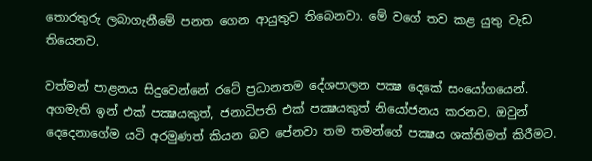තොරතුරු ලබාගැනීමේ පනත ගෙන ආයුතුව තිබෙනවා. මේ වගේ තව කළ යුතු වැඩ තියෙනව.

වත්මන් පාළනය සිදුවෙන්නේ රටේ ප්‍රධානතම දේශපාලන පක්‍ෂ දෙකේ සංයෝගයෙන්. අගමැති ඉන් එක් පක්‍ෂයකුත්, ජනාධිපති එක් පක්‍ෂයකුත් නියෝජනය කරනව. ඔවුන් දෙදෙනාගේම යටි අරමුණත් කියන බව පේනවා තම තමන්ගේ පක්‍ෂය ශක්තිමත් කිරීමට.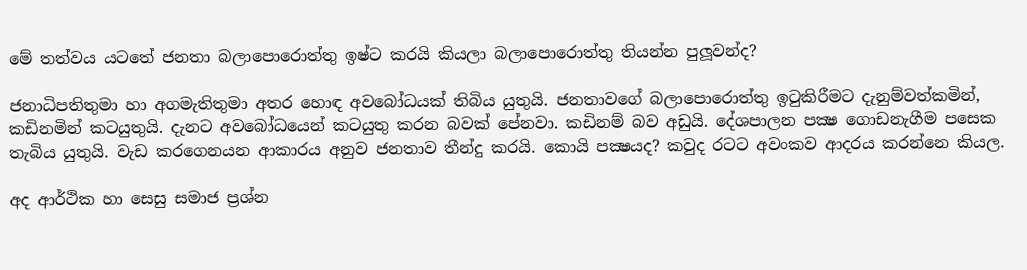මේ තත්වය යටතේ ජනතා බලාපොරොත්තු ඉෂ්ට කරයි කියලා බලාපොරොත්තු තියන්න පුලූවන්ද?

ජනාධිපතිතුමා හා අගමැතිතුමා අතර හොඳ අවබෝධයක් තිබිය යුතුයි. ජනතාවගේ බලාපොරොත්තු ඉටුකිරීමට දැනුම්වත්කමින්, කඩිනමින් කටයුතුයි. දැනට අවබෝධයෙන් කටයුතු කරන බවක් පේනවා. කඩිනම් බව අඩුයි. දේශපාලන පක්‍ෂ ගොඩනැගීම පසෙක තැබිය යුතුයි. වැඩ කරගෙනයන ආකාරය අනුව ජනතාව තීන්දු කරයි. කොයි පක්‍ෂයද? කවුද රටට අවංකව ආදරය කරන්නෙ කියල.

අද ආර්ථික හා සෙසු සමාජ ප්‍රශ්න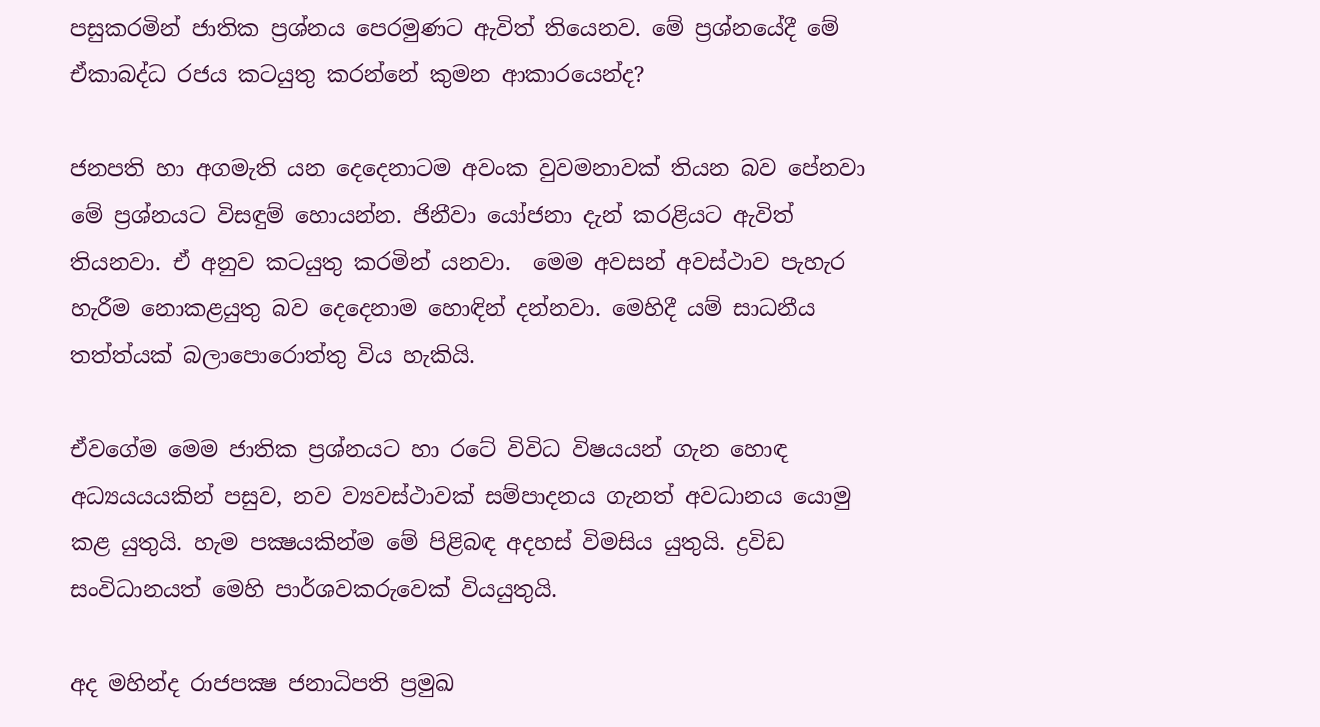පසුකරමින් ජාතික ප්‍රශ්නය පෙරමුණට ඇවිත් තියෙනව. මේ ප්‍රශ්නයේදී මේ ඒකාබද්ධ රජය කටයුතු කරන්නේ කුමන ආකාරයෙන්ද?

ජනපති හා අගමැති යන දෙදෙනාටම අවංක වුවමනාවක් තියන බව පේනවා මේ ප්‍රශ්නයට විසඳුම් හොයන්න. ජිනීවා යෝජනා දැන් කරළියට ඇවිත් තියනවා. ඒ අනුව කටයුතු කරමින් යනවා.  මෙම අවසන් අවස්ථාව පැහැර හැරීම නොකළයුතු බව දෙදෙනාම හොඳින් දන්නවා. මෙහිදී යම් සාධනීය තත්ත්යක් බලාපොරොත්තු විය හැකියි.

ඒවගේම මෙම ජාතික ප්‍රශ්නයට හා රටේ විවිධ විෂයයන් ගැන හොඳ අධ්‍යයයයකින් පසුව, නව ව්‍යවස්ථාවක් සම්පාදනය ගැනත් අවධානය යොමු කළ යුතුයි. හැම පක්‍ෂයකින්ම මේ පිළිබඳ අදහස් විමසිය යුතුයි. ද්‍රවිඩ සංවිධානයත් මෙහි පාර්ශවකරුවෙක් වියයුතුයි.

අද මහින්ද රාජපක්‍ෂ ජනාධිපති ප්‍රමුඛ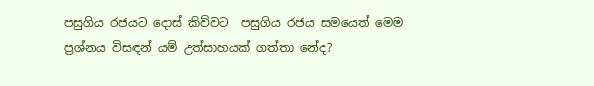පසුගිය රජයට දොස් කිව්වට  පසුගිය රජය සමයෙත් මෙම ප්‍රශ්නය විසඳන් යම් උත්සාහයක් ගත්තා නේද?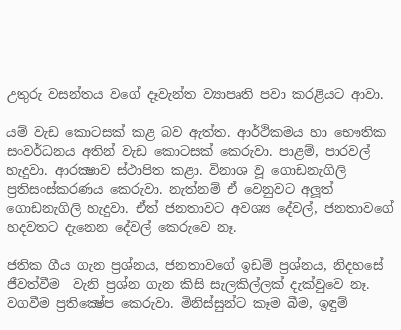උතුරු වසන්තය වගේ දෑවැන්ත ව්‍යාපෘති පවා කරළියට ආවා.

යම් වැඩ කොටසක් කළ බව ඇත්ත. ආර්ථිකමය හා භෞතික සංවර්ධනය අතින් වැඩ කොටසක් කෙරුවා. පාළම්, පාරවල් හැදුවා. ආරක්‍ෂාව ස්ථාපිත කළා. විනාශ වූ ගොඩනැගිලි ප්‍රතිසංස්කරණය කෙරුවා. නැත්නම් ඒ වෙනුවට අලූත් ගොඩනැගිලි හැදුවා. ඒත් ජනතාවට අවශ්‍ය දේවල්, ජනතාවගේ හදවතට දැනෙන දේවල් කෙරුවෙ නෑ.

ජතික ගීය ගැන ප්‍රශ්නය, ජනතාවගේ ඉඩම් ප්‍රශ්නය, නිදහසේ ජීවත්වීම  වැනි ප්‍රශ්න ගැන කිසි සැලකිල්ලක් දැක්වුවෙ නෑ. වගවීම ප්‍රතික්‍ෂේප කෙරුවා. මිනිස්සුන්ට කෑම බීම, ඉඳුම්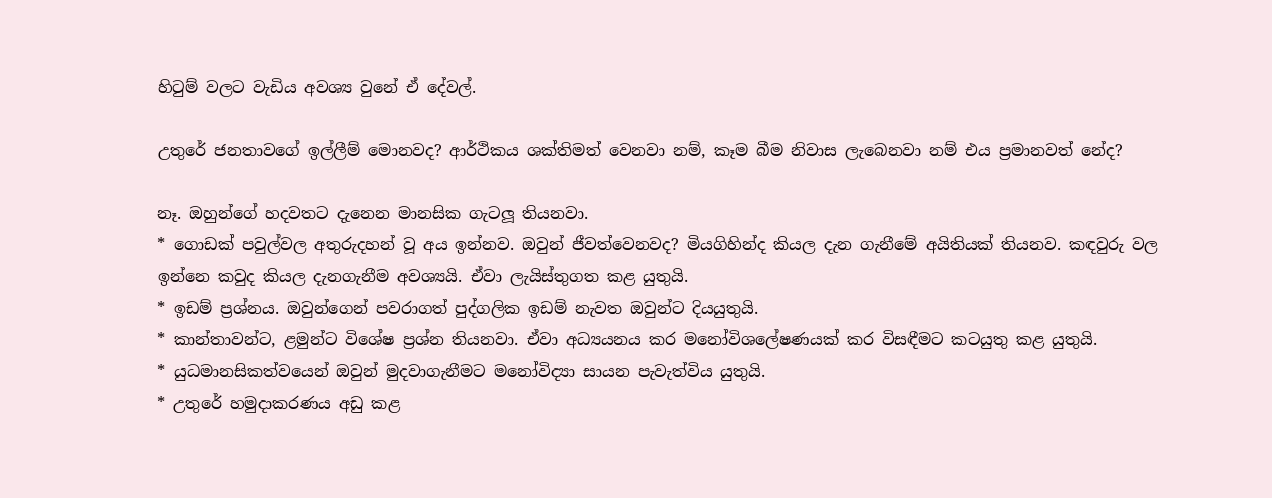හිටුම් වලට වැඩිය අවශ්‍ය වුනේ ඒ දේවල්.

උතුරේ ජනතාවගේ ඉල්ලීම් මොනවද? ආර්ථිකය ශක්තිමත් වෙනවා නම්, කෑම බීම නිවාස ලැබෙනවා නම් එය ප්‍රමානවත් නේද?

නෑ. ඔහුන්ගේ හදවතට දැනෙන මානසික ගැටලූ තියනවා.
* ගොඩක් පවුල්වල අතුරුදහන් වූ අය ඉන්නව. ඔවුන් ජීවත්වෙනවද? මියගිහින්ද කියල දැන ගැනීමේ අයිතියක් තියනව. කඳවුරු වල ඉන්නෙ කවුද කියල දැනගැනීම අවශ්‍යයි. ඒවා ලැයිස්තුගත කළ යුතුයි.
* ඉඩම් ප්‍රශ්නය. ඔවුන්ගෙන් පවරාගත් පුද්ගලික ඉඩම් නැවත ඔවුන්ට දියයුතුයි.
* කාන්තාවන්ට, ළමුන්ට විශේෂ ප්‍රශ්න තියනවා. ඒවා අධ්‍යයනය කර මනෝවිශලේෂණයක් කර විසඳීමට කටයුතු කළ යුතුයි.
* යුධමානසිකත්වයෙන් ඔවුන් මුදවාගැනීමට මනෝවිද්‍යා සායන පැවැත්විය යුතුයි.
* උතුරේ හමුදාකරණය අඩු කළ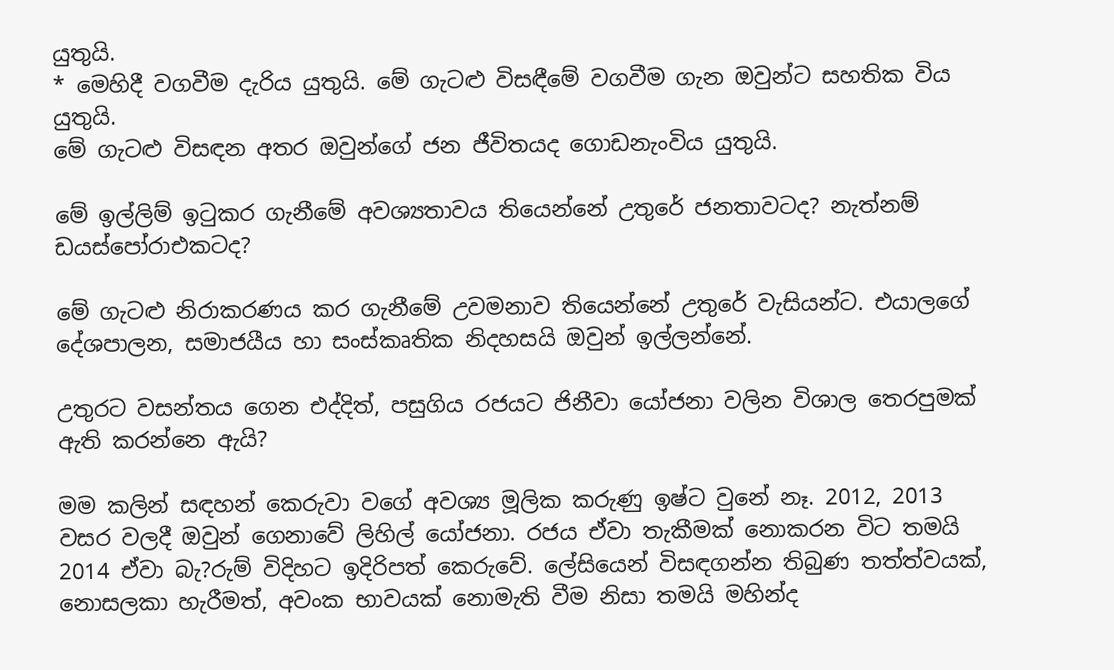යුතුයි.
* මෙහිදී වගවීම දැරිය යුතුයි. මේ ගැටළු විසඳීමේ වගවීම ගැන ඔවුන්ට සහතික විය යුතුයි.
මේ ගැටළු විසඳන අතර ඔවුන්ගේ ජන ජීවිතයද ගොඩනැංවිය යුතුයි.

මේ ඉල්ලිම් ඉටුකර ගැනීමේ අවශ්‍යතාවය තියෙන්නේ උතුරේ ජනතාවටද? නැත්නම් ඩයස්පෝරාඑකටද?

මේ ගැටළු නිරාකරණය කර ගැනීමේ උවමනාව තියෙන්නේ උතුරේ වැසියන්ට. එයාලගේ දේශපාලන, සමාජයීය හා සංස්කෘතික නිදහසයි ඔවුන් ඉල්ලන්නේ.

උතුරට වසන්තය ගෙන එද්දිත්, පසුගිය රජයට ජිනීවා යෝජනා වලින විශාල තෙරපුමක් ඇති කරන්නෙ ඇයි?

මම කලින් සඳහන් කෙරුවා වගේ අවශ්‍ය මූලික කරුණු ඉෂ්ට වුනේ නෑ. 2012, 2013 වසර වලදී ඔවුන් ගෙනාවේ ලිහිල් යෝජනා. රජය ඒවා තැකීමක් නොකරන විට තමයි 2014 ඒවා බැ?රුම් විදිහට ඉදිරිපත් කෙරුවේ. ලේසියෙන් විසඳගන්න තිබුණ තත්ත්වයක්, නොසලකා හැරීමත්, අවංක භාවයක් නොමැති වීම නිසා තමයි මහින්ද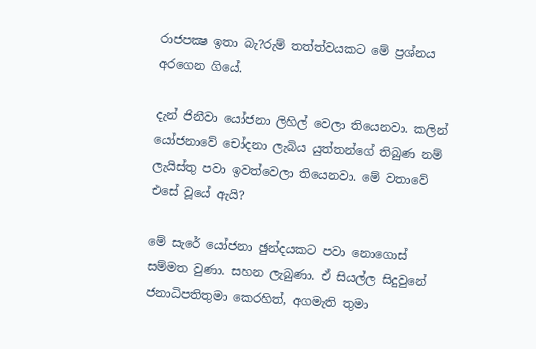රාජපක්‍ෂ ඉතා බැ?රුම් තත්ත්වයකට මේ ප්‍රශ්නය අරගෙන ගියේ.

දැන් ජිනීවා යෝජනා ලිහිල් වෙලා තියෙනවා. කලින් යෝජනාවේ චෝදනා ලැබිය යුත්තන්ගේ තිබුණ නම් ලැයිස්තු පවා ඉවත්වෙලා තියෙනවා. මේ වතාවේ එසේ වූයේ ඇයි?

මේ සැරේ යෝජනා ඡුන්දයකට පවා නොගොස් සම්මත වුණා. සහන ලැබුණා. ඒ සියල්ල සිදුවුනේ ජනාධිපතිතුමා කෙරහිත්, අගමැති තුමා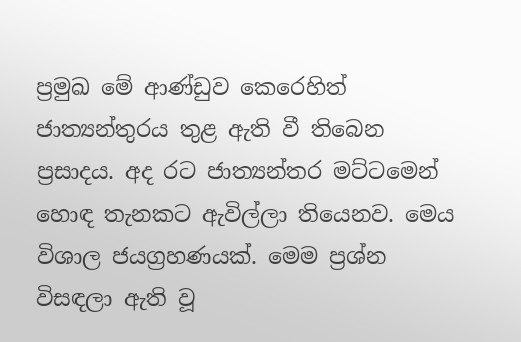ප්‍රමුඛ මේ ආණ්ඩුව කෙරෙහිත් ජාත්‍යන්තුරය තුළ ඇති වී තිබෙන ප්‍රසාදය. අද රට ජාත්‍යන්තර මට්ටමෙන් හොඳ තැනකට ඇවිල්ලා තියෙනව. මෙය විශාල ජයග්‍රහණයක්. මෙම ප්‍රශ්න විසඳලා ඇති වූ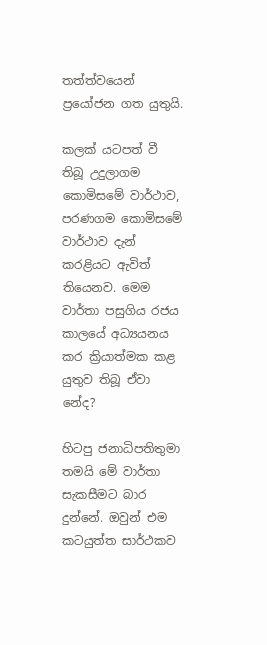තත්ත්වයෙන් ප්‍රයෝජන ගත යුතුයි.

කලක් යටපත් වී තිබූ උදුලාගම කොමිසමේ වාර්ථාව, පරණගම කොමිසමේ වාර්ථාව දැන් කරළියට ඇවිත් තියෙනව. මෙම වාර්තා පසුගිය රජය කාලයේ අධ්‍යයනය කර ක්‍රියාත්මක කළ යුතුව තිබූ ඒවා නේද?

හිටපු ජනාධිපතිතුමා තමයි මේ වාර්තා සැකසීමට බාර දුන්නේ. ඔවුන් එම කටයුත්ත සාර්ථකව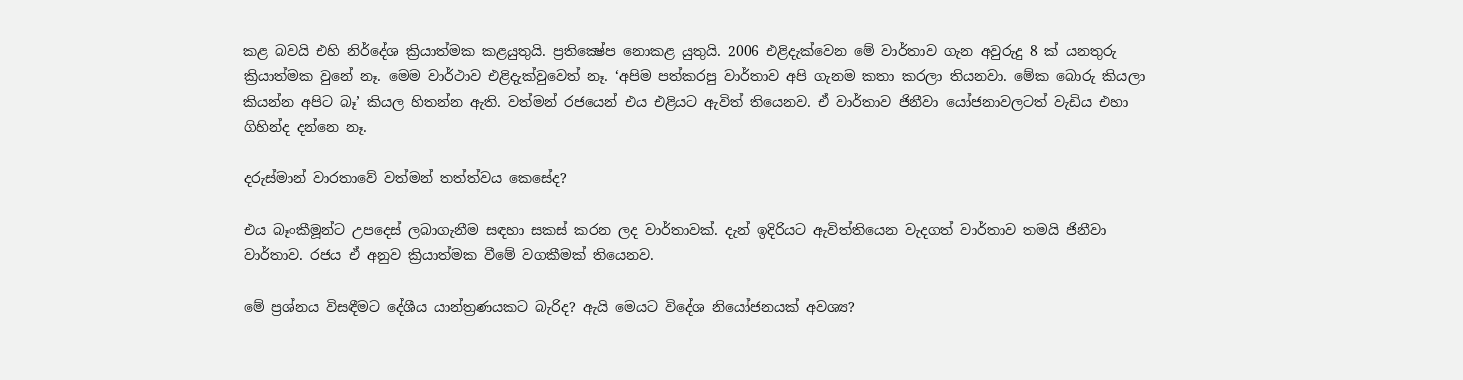කළ බවයි එහි නිර්දේශ ක්‍රියාත්මක කළයුතුයි. ප්‍රතික්‍ෂේප නොකළ යුතුයි. 2006 එළිදැක්වෙන මේ වාර්තාව ගැන අවුරුදු 8 ක් යනතුරු ක්‍රියාත්මක වුනේ නෑ. මෙම වාර්ථාව එළිදැක්වුවෙත් නෑ. ‘අපිම පත්කරපු වාර්තාව අපි ගැනම කතා කරලා තියනවා. මේක බොරු කියලා කියන්න අපිට බෑ’ කියල හිතන්න ඇති. වත්මන් රජයෙන් එය එළියට ඇවිත් තියෙනව. ඒ වාර්තාව ජිනීවා යෝජනාවලටත් වැඩිය එහා ගිහින්ද දන්නෙ නෑ.

දරුස්මාන් වාරතාවේ වත්මන් තත්ත්වය කෙසේද?

එය බෑංකීමූන්ට උපදෙස් ලබාගැනීම සඳහා සකස් කරන ලද වාර්තාවක්. දැන් ඉදිරියට ඇවිත්තියෙන වැදගත් වාර්තාව තමයි ජිනීවා වාර්තාව. රජය ඒ අනුව ක්‍රියාත්මක වීමේ වගකීමක් තියෙනව.

මේ ප්‍රශ්නය විසඳීමට දේශීය යාන්ත්‍රණයකට බැරිද? ඇයි මෙයට විදේශ නියෝජනයක් අවශ්‍ය?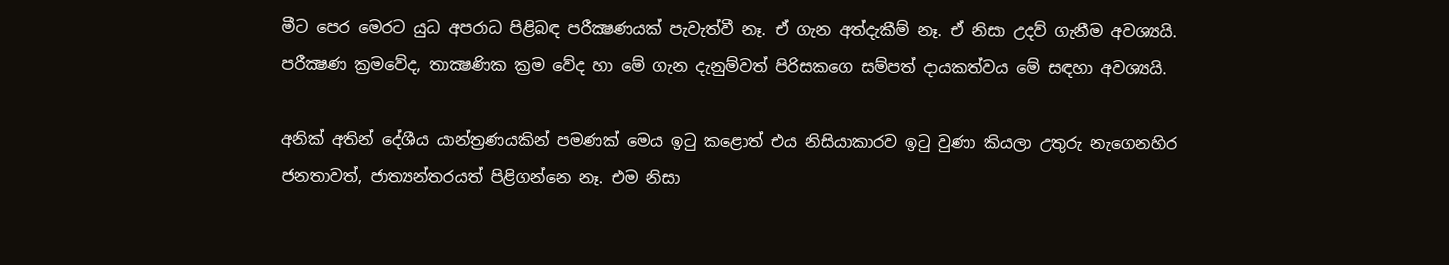මීට පෙර මෙරට යුධ අපරාධ පිළිබඳ පරීක්‍ෂණයක් පැවැත්වී නෑ. ඒ ගැන අත්දැකීම් නෑ. ඒ නිසා උදව් ගැනීම අවශ්‍යයි. පරීක්‍ෂණ ක්‍රමවේද, තාක්‍ෂණික ක්‍රම වේද හා මේ ගැන දැනුම්වත් පිරිසකගෙ සම්පත් දායකත්වය මේ සඳහා අවශ්‍යයි.

අනික් අතින් දේශීය යාන්ත්‍රණයකින් පමණක් මෙය ඉටු කළොත් එය නිසියාකාරව ඉටු වුණා කියලා උතුරු නැගෙනහිර ජනතාවත්, ජාත්‍යන්තරයත් පිළිගන්නෙ නෑ. එම නිසා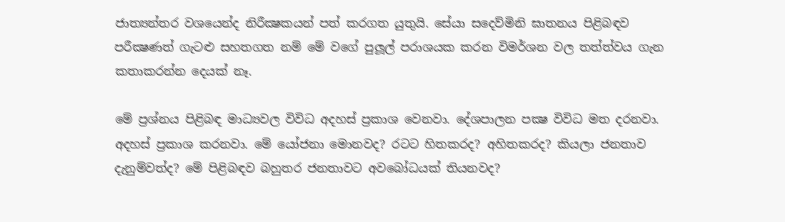ජාත්‍යන්තර වශයෙන්ද නිරීක්‍ෂකයන් පත් කරගත යුතුයි. සේයා සදෙව්මිනි ඝාතනය පිළිබඳව පරීක්‍ෂණත් ගැටළු සහතගත නම් මේ වගේ පුලූල් පරාශයක කරන විමර්ශන වල තත්ත්වය ගැන කතාකරන්න දෙයක් නෑ.

මේ ප්‍රශ්නය පිළිබඳ මාධ්‍යවල විවිධ අදහස් ප්‍රකාශ වෙනවා. දේශපාලන පක්‍ෂ විවිධ මත දරනවා. අදහස් ප්‍රකාශ කරනවා. මේ යෝජනා මොනවද? රටට හිතකරද? අහිතකරද? කියලා ජනතාව දැනුම්වත්ද? මේ පිළිබඳව බහුතර ජනතාවට අවබෝධයක් තියනවද?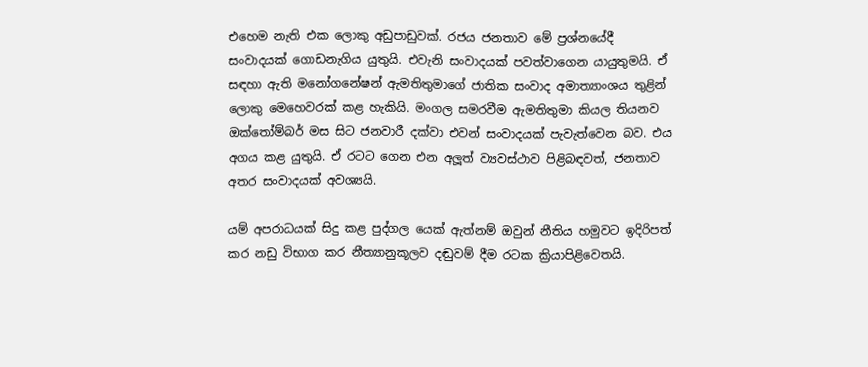එහෙම නැති එක ලොකු අඩුපාඩුවක්. රජය ජනතාව මේ ප්‍රශ්නයේදී සංවාදයක් ගොඩනැගිය යුතුයි. එවැනි සංවාදයක් පවත්වාගෙන යායුතුමයි. ඒ සඳහා ඇති මනෝගනේෂන් ඇමතිතුමාගේ ජාතික සංවාද අමාත්‍යාංශය තුළින් ලොකු මෙහෙවරක් කළ හැකියි. මංගල සමරවීම ඇමතිතුමා කියල තියනව ඔක්තෝම්බර් මස සිට ජනවාරී දක්වා එවන් සංවාදයක් පැවැත්වෙන බව. එය අගය කළ යුතුයි. ඒ රටට ගෙන එන අලූත් ව්‍යවස්ථාව පිළිබඳවත්, ජනතාව අතර සංවාදයක් අවශ්‍යයි.

යම් අපරාධයක් සිදු කළ පුද්ගල යෙක් ඇත්නම් ඔවුන් නීතිය හමුවට ඉදිරිපත් කර නඩු විභාග කර නීත්‍යානුකූලව දඬුවම් දීම රටක ක්‍රියාපිළිවෙතයි.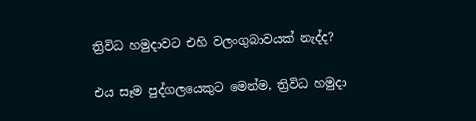ත්‍රිවිධ හමුදාවට එහි වලංගුබාවයක් නැද්ද?

එය සෑම පුද්ගලයෙකුට මෙන්ම, ත්‍රිවිධ හමුදා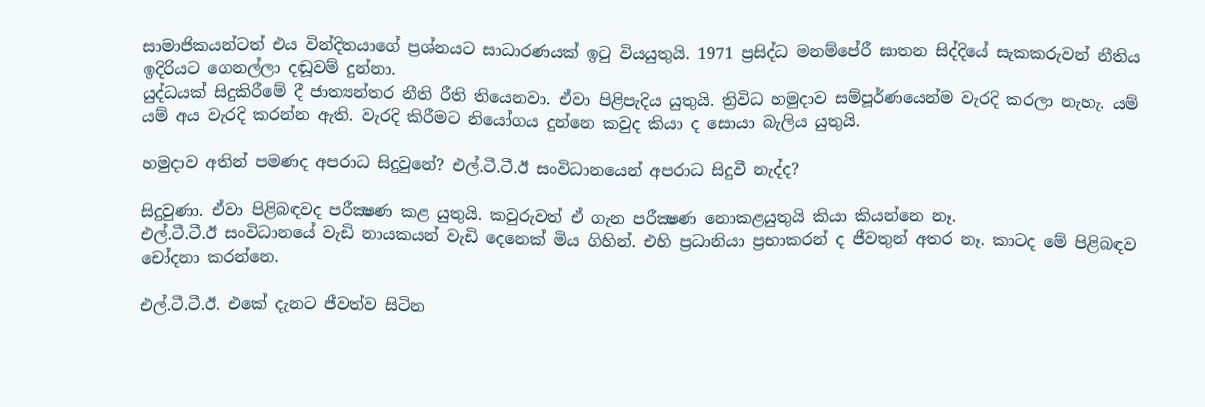සාමාජිකයන්ටත් එය වින්දිතයාගේ ප්‍රශ්නයට සාධාරණයක් ඉටු වියයුතුයි. 1971 ප්‍රසිද්ධ මනම්පේරී ඝාතන සිද්දියේ සැකකරුවන් නීතිය ඉදිරියට ගෙනල්ලා දඬූවම් දුන්නා.
යුද්ධයක් සිදුකිරීමේ දී ජාත්‍යන්තර නීති රීති තියෙනවා. ඒවා පිළිපැදිය යුතුයි. ත්‍රිවිධ හමුදාව සම්පූර්ණයෙන්ම වැරදි කරලා නැහැ. යම් යම් අය වැරදි කරන්න ඇති. වැරදි කිරීමට නියෝගය දුන්නෙ කවුද කියා ද සොයා බැලිය යුතුයි.

හමුදාව අතින් පමණද අපරාධ සිදුවුනේ? එල්.ටී.ටී.ඊ සංවිධානයෙන් අපරාධ සිදුවී නැද්ද?

සිදුවුණා. ඒවා පිළිබඳවද පරීක්‍ෂණ කළ යුතුයි. කවුරුවත් ඒ ගැන පරීක්‍ෂණ නොකළයුතුයි කියා කියන්නෙ නෑ.
එල්.ටී.ටී.ඊ සංවිධානයේ වැඩි නායකයන් වැඩි දෙනෙක් මිය ගිහින්. එහි ප්‍රධානියා ප්‍රභාකරන් ද ජීවතුන් අතර නෑ. කාටද මේ පිළිබඳව චෝදනා කරන්නෙ.

එල්.ටී.ටී.ඊ. එකේ දැනට ජීවත්ව සිටින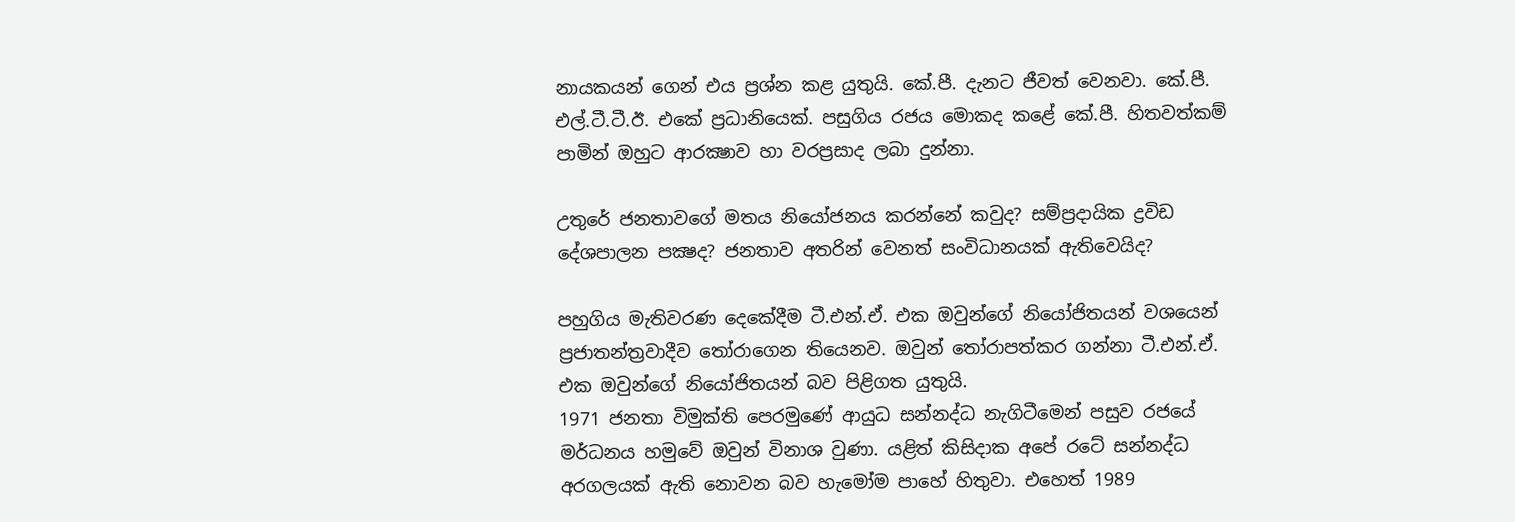නායකයන් ගෙන් එය ප්‍රශ්න කළ යුතුයි. කේ.පී. දැනට ජීවත් වෙනවා. කේ.පී. එල්.ටී.ටී.ඊ. එකේ ප්‍රධානියෙක්. පසුගිය රජය මොකද කළේ කේ.පී. හිතවත්කම් පාමින් ඔහුට ආරක්‍ෂාව හා වරප්‍රසාද ලබා දුන්නා.

උතුරේ ජනතාවගේ මතය නියෝජනය කරන්නේ කවුද? සම්ප්‍රදායික ද්‍රවිඩ දේශපාලන පක්‍ෂද? ජනතාව අතරින් වෙනත් සංවිධානයක් ඇතිවෙයිද?

පහුගිය මැතිවරණ දෙකේදීම ටී.එන්.ඒ. එක ඔවුන්ගේ නියෝජිතයන් වශයෙන් ප්‍රජාතන්ත්‍රවාදීව තෝරාගෙන තියෙනව. ඔවුන් තෝරාපත්කර ගන්නා ටී.එන්.ඒ. එක ඔවුන්ගේ නියෝජිතයන් බව පිළිගත යුතුයි.
1971 ජනතා විමුක්ති පෙරමුණේ ආයුධ සන්නද්ධ නැගිටීමෙන් පසුව රජයේ මර්ධනය හමුවේ ඔවුන් විනාශ වුණා. යළිත් කිසිදාක අපේ රටේ සන්නද්ධ අරගලයක් ඇති නොවන බව හැමෝම පාහේ හිතුවා. එහෙත් 1989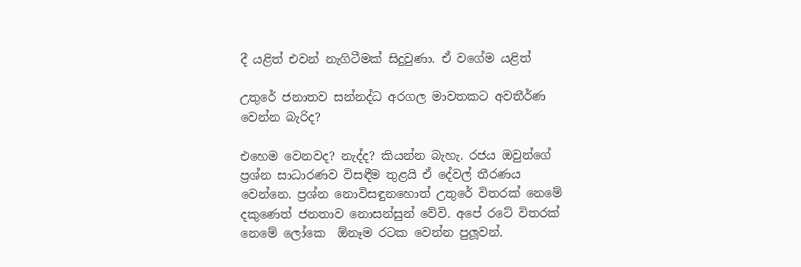දී යළිත් එවන් නැගිටීමක් සිදුවුණා. ඒ වගේම යළිත්

උතුරේ ජනාතව සන්නද්ධ අරගල මාවතකට අවතීර්ණ වෙන්න බැරිද?

එහෙම වෙනවද? නැද්ද? කියන්න බැහැ. රජය ඔවුන්ගේ ප්‍රශ්න සාධාරණව විසඳීම තුළයි ඒ දේවල් තීරණය වෙන්නෙ. ප්‍රශ්න නොවිසඳුනහොත් උතුරේ විතරක් නෙමේ දකුණෙත් ජනතාව නොසන්සුන් වේවි. අපේ රටේ විතරක් නෙමේ ලෝකෙ  ඕනෑම රටක වෙන්න පුලූවන්.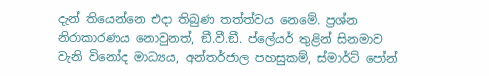දැන් තියෙන්නෙ එදා තිබුණ තත්ත්වය නෙමේ. ප්‍රශ්න නිරාකාරණය නොවුනත්, ඞී.වී.ඞී. ප්ලේයර් තුළින් සිනමාව වැනි විනෝද මාධ්‍යය, අන්තර්ජාල පහසුකම්, ස්මාර්ට් පෝන්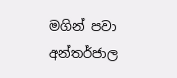මගින් පවා අන්තර්ජාල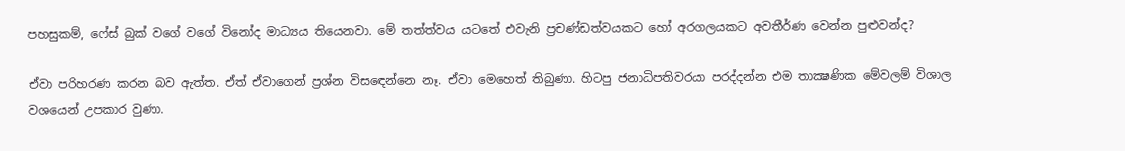පහසුකම්, ෆේස් බුක් වගේ වගේ විනෝද මාධ්‍යය තියෙනවා. මේ තත්ත්වය යටතේ එවැනි ප්‍රචණ්ඩත්වයකට හෝ අරගලයකට අවතීර්ණ වෙන්න පුළුවන්ද?

ඒවා පරිහරණ කරන බව ඇත්ත. ඒත් ඒවාගෙන් ප්‍රශ්න විසඳෙන්නෙ නෑ. ඒවා මෙහෙත් තිබුණා. හිටපු ජනාධිපතිවරයා පරද්දන්න එම තාක්‍ෂණික මේවලම් විශාල වශයෙන් උපකාර වුණා.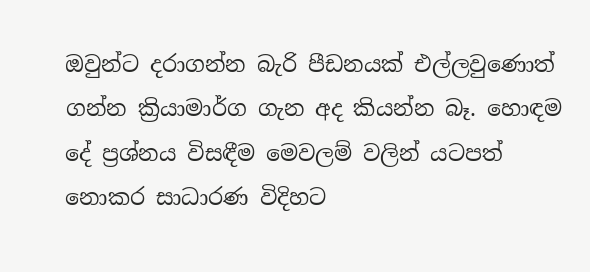ඔවුන්ට දරාගන්න බැරි පීඩනයක් එල්ලවුණොත් ගන්න ක්‍රියාමාර්ග ගැන අද කියන්න බෑ. හොඳම දේ ප්‍රශ්නය විසඳීම මෙවලම් වලින් යටපත් නොකර සාධාරණ විදිහට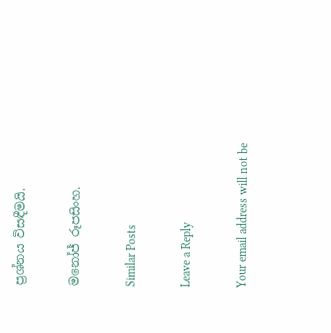ප්‍රශ්නය විසඳීමයි.

මනෝජ් රූපසිංහ.

Similar Posts

Leave a Reply

Your email address will not be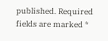published. Required fields are marked *